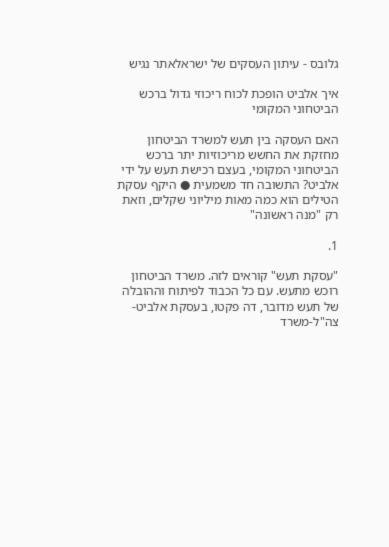גלובס - עיתון העסקים של ישראלאתר נגיש

איך אלביט הופכת לכוח ריכוזי גדול ברכש הביטחוני המקומי

האם העסקה בין תעש למשרד הביטחון מחזקת את החשש מריכוזיות יתר ברכש הביטחוני המקומי, בעצם רכישת תעש על ידי אלביט? התשובה חד משמעית ● היקף עסקת הטילים הוא כמה מאות מיליוני שקלים, וזאת רק "מנה ראשונה"

1.

"עסקת תעש" קוראים לזה. משרד הביטחון רוכש מתעש. עם כל הכבוד לפיתוח וההובלה של תעש מדובר, דה פקטו, בעסקת אלביט-צה"ל-משרד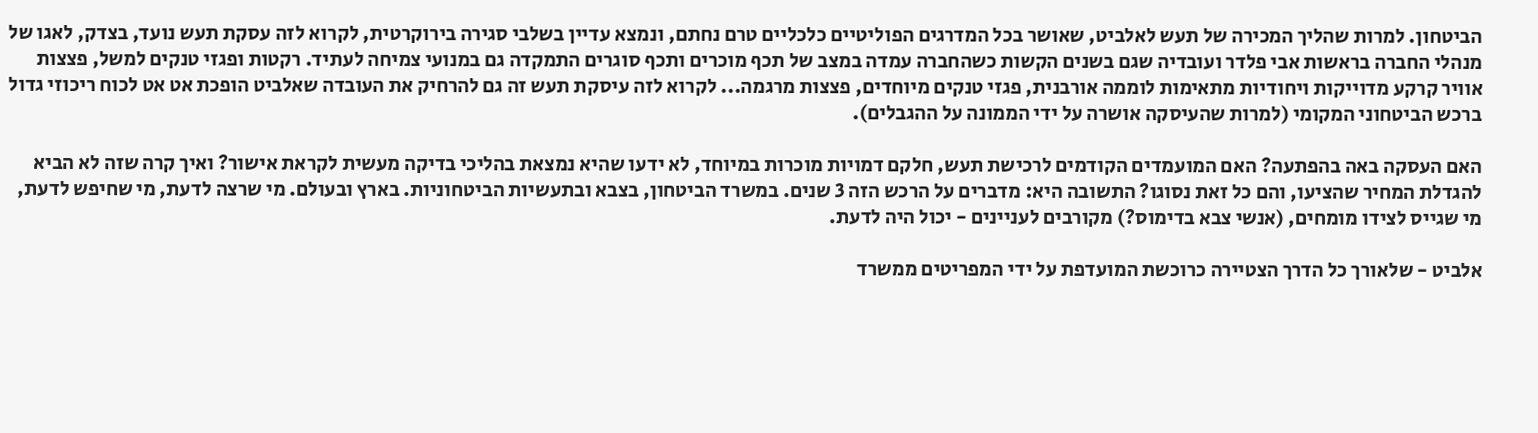הביטחון. למרות שהליך המכירה של תעש לאלביט, שאושר בכל המדרגים הפוליטיים כלכליים טרם נחתם, ונמצא עדיין בשלבי סגירה בירוקרטית, לקרוא לזה עסקת תעש נועד, בצדק, לאגו של מנהלי החברה בראשות אבי פלדר ועובדיה שגם בשנים הקשות כשהחברה עמדה במצב של תכף מוכרים ותכף סוגרים התמקדה גם במנועי צמיחה לעתיד. רקטות ופגזי טנקים למשל, פצצות אוויר קרקע מדוייקות ויחודיות מתאימות לוממה אורבנית, פגזי טנקים מיוחדים, פצצות מרגמה... לקרוא לזה עיסקת תעש זה גם להרחיק את העובדה שאלביט הופכת אט אט לכוח ריכוזי גדול ברכש הביטחוני המקומי (למרות שהעיסקה אושרה על ידי הממונה על ההגבלים).

האם העסקה באה בהפתעה? האם המועמדים הקודמים לרכישת תעש, חלקם דמויות מוכרות במיוחד, לא ידעו שהיא נמצאת בהליכי בדיקה מעשית לקראת אישור? ואיך קרה שזה לא הביא להגדלת המחיר שהציעו, והם כל זאת נסוגו? התשובה היא: מדברים על הרכש הזה 3 שנים. במשרד הביטחון, בצבא ובתעשיות הביטחוניות. בארץ ובעולם. מי שרצה לדעת, מי שחיפש לדעת, מי שגייס לצידו מומחים, (אנשי צבא בדימוס?) מקורבים לעניינים - יכול היה לדעת.

אלביט - שלאורך כל הדרך הצטיירה כרוכשת המועדפת על ידי המפריטים ממשרד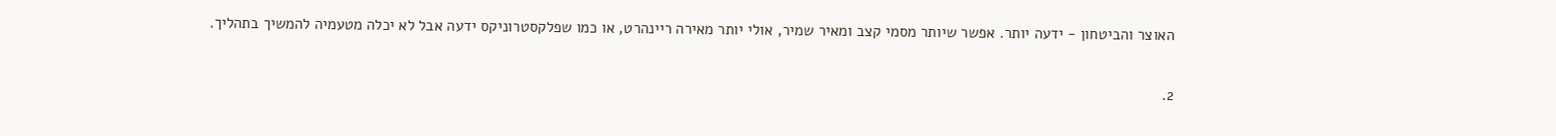האוצר והביטחון - ידעה יותר. אפשר שיותר מסמי קצב ומאיר שמיר, אולי יותר מאירה ריינהרט, או כמו שפלקסטרוניקס ידעה אבל לא יכלה מטעמיה להמשיך בתהליך.

2.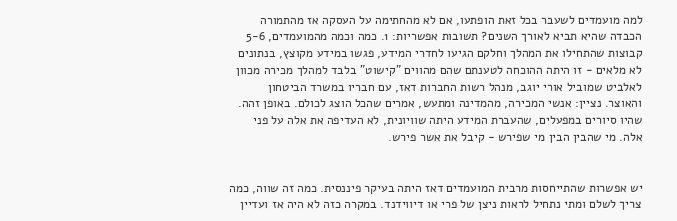למה מועמדים לשעבר בכל זאת הופתעו, אם לא מהחתימה על העסקה אז מהתמורה הכבדה שהיא תביא לאורך השנים? תשובות אפשריות: 1. כמה וכמה מהמועמדים, 5-6 קבוצות שהתחילו את המהלך וחלקם הגיעו לחדרי המידע, פגשו במידע מקוצץ, בנתונים לא מלאים - זו היתה ההוכחה לטענתם שהם מהווים "קישוט" בלבד למהלך מכירה מכוון לאלביט שמוביל אורי יוגב, מנהל רשות החברות דאז, עם חבריו במשרד הביטחון והאוצר. נציין: אנשי המכירה, מהמדינה ומתעש, אמרים שהכל הוצג לכולם. באופן זהה. שהיו סיורים במפעלים, שהעברת המידע היתה שוויונית, לא העדיפה את אלה על פני אלה. מי שהבין הבין מי שפירש - קיבל את אשר פירש.


יש אפשרות שהתייחסות מרבית המועמדים דאז היתה בעיקר פיננסית. כמה זה שווה, כמה צריך לשלם ומתי נתחיל לראות ניצן של פרי או דיווידנד. במקרה כזה לא היה אז ועדיין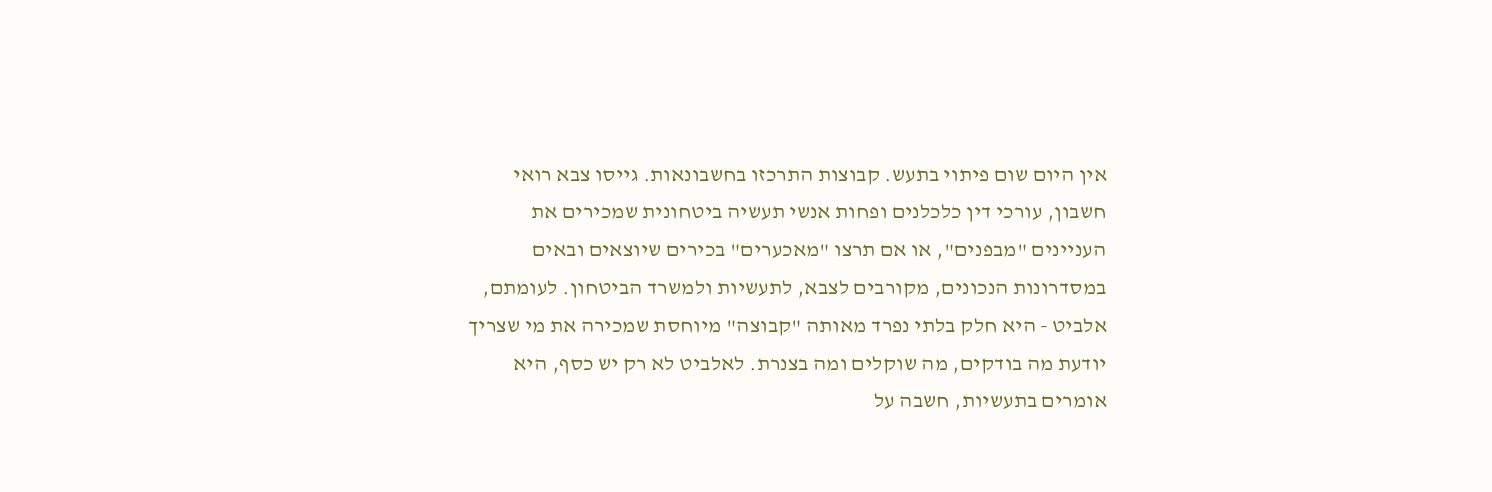אין היום שום פיתוי בתעש. קבוצות התרכזו בחשבונאות. גייסו צבא רואי חשבון, עורכי דין כלכלנים ופחות אנשי תעשיה ביטחונית שמכירים את העניינים "מבפנים", או אם תרצו "מאכערים" בכירים שיוצאים ובאים במסדרונות הנכונים, מקורבים לצבא, לתעשיות ולמשרד הביטחון. לעומתם, אלביט - היא חלק בלתי נפרד מאותה "קבוצה" מיוחסת שמכירה את מי שצריך יודעת מה בודקים, מה שוקלים ומה בצנרת. לאלביט לא רק יש כסף, היא אומרים בתעשיות, חשבה על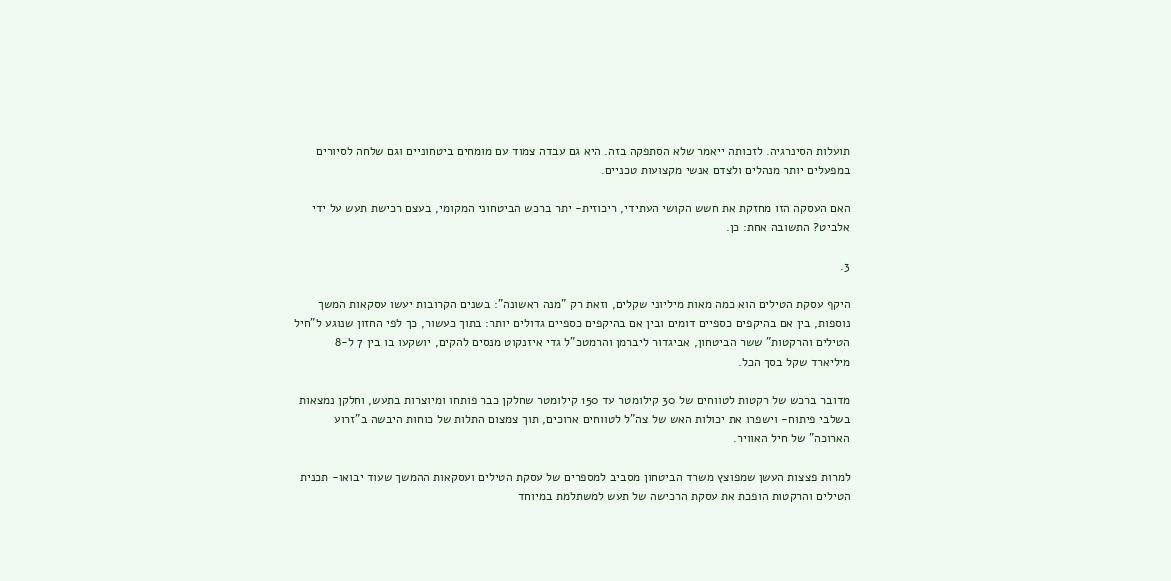תועלות הסינרגיה. לזכותה ייאמר שלא הסתפקה בזה. היא גם עבדה צמוד עם מומחים ביטחוניים וגם שלחה לסיורים במפעלים יותר מנהלים ולצדם אנשי מקצועות טכניים.

האם העסקה הזו מחזקת את חשש הקושי העתידי, ריכוזית- יתר ברכש הביטחוני המקומי, בעצם רכישת תעש על ידי אלביט? התשובה אחת: כן.

3.

היקף עסקת הטילים הוא כמה מאות מיליוני שקלים, וזאת רק "מנה ראשונה": בשנים הקרובות יעשו עסקאות המשך נוספות, בין אם בהיקפים כספיים דומים ובין אם בהיקפים כספיים גדולים יותר: בתוך כעשור, כך לפי החזון שנוגע ל"חיל הטילים והרקטות" ששר הביטחון, אביגדור ליברמן והרמטכ"ל גדי איזנקוט מנסים להקים, יושקעו בו בין 7 ל-8 מיליארד שקל בסך הכל.

מדובר ברכש של רקטות לטווחים של 30 קילומטר עד 150 קילומטר שחלקן כבר פותחו ומיוצרות בתעש, וחלקן נמצאות בשלבי פיתוח- וישפרו את יכולות האש של צה"ל לטווחים ארוכים, תוך צמצום התלות של כוחות היבשה ב"זרוע הארוכה" של חיל האוויר.

למרות פצצות העשן שמפוצץ משרד הביטחון מסביב למספרים של עסקת הטילים ועסקאות ההמשך שעוד יבואו- תכנית הטילים והרקטות הופכת את עסקת הרכישה של תעש למשתלמת במיוחד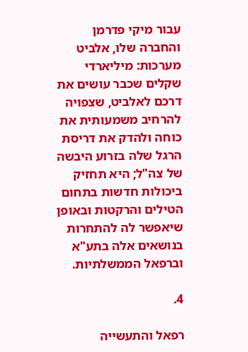עבור מיקי פדרמן והחברה שלו, אלביט מערכות: מיליארדי שקלים שכבר עושים את דרכם לאלביט, שצפויה להרחיב משמעותית את כוחה ולהדק את דריסת הרגל שלה בזרוע היבשה של צה"ל; היא תחזיק ביכולות חדשות בתחום הטילים והרקטות ובאופן שיאפשר לה להתחרות בנושאים אלה בתע"א וברפאל הממשלתיות.

4.

רפאל והתעשייה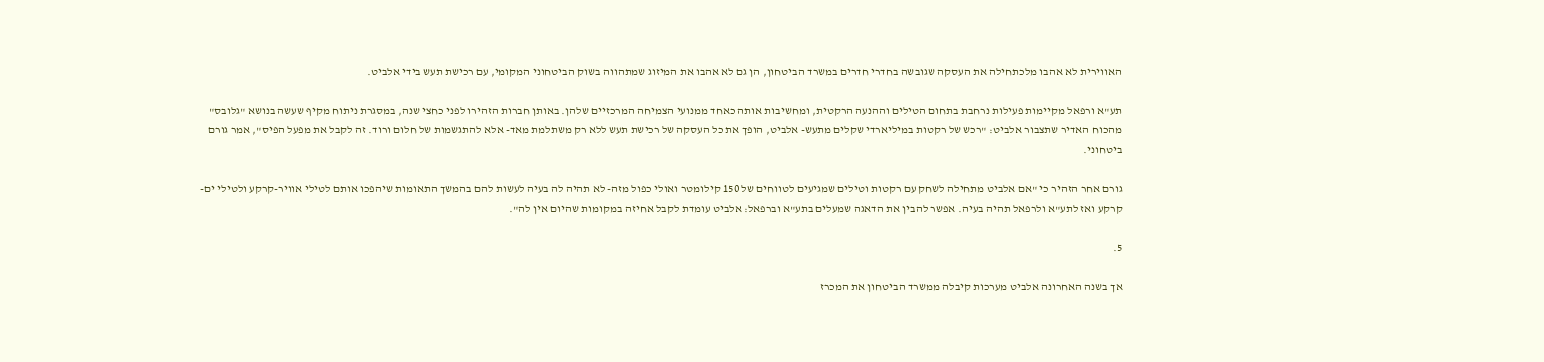האווירית לא אהבו מלכתחילה את העסקה שגובשה בחדרי חדרים במשרד הביטחון, הן גם לא אהבו את המיזוג שמתהווה בשוק הביטחוני המקומי, עם רכישת תעש בידי אלביט.

תע"א ורפאל מקיימות פעילות נרחבת בתחום הטילים וההנעה הרקטית, ומחשיבות אותה כאחד ממנועי הצמיחה המרכזיים שלהן. באותן חברות הזהירו לפני כחצי שנה, במסגרת ניתוח מקיף שעשה בנושא "גלובס" מהכוח האדיר שתצבור אלביט: "רכש של רקטות במיליארדי שקלים מתעש- אלביט, הופך את כל העסקה של רכישת תעש ללא רק משתלמת מאד- אלא להתגשמות של חלום ורוד. זה לקבל את מפעל הפיס", אמר גורם ביטחוני.

גורם אחר הזהיר כי "אם אלביט מתחילה לשחק עם רקטות וטילים שמגיעים לטווחים של 150 קילומטר ואולי כפול מזה- לא תהיה לה בעיה לעשות להם בהמשך התאומות שיהפכו אותם לטילי אוויר-קרקע ולטילי ים-קרקע ואז לתע"א ולרפאל תהיה בעיה. אפשר להבין את הדאגה שמעלים בתע"א וברפאל: אלביט עומדת לקבל אחיזה במקומות שהיום אין לה".

5.

אך בשנה האחרונה אלביט מערכות קיבלה ממשרד הביטחון את המכרז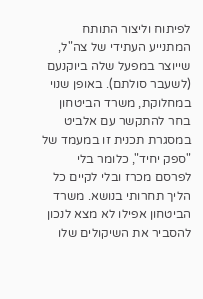לפיתוח וליצור התותח המתנייע העתידי של צה"ל, שייוצר במפעל שלה ביוקנעם (לשעבר סולתם). באופן שנוי במחלוקת, משרד הביטחון בחר להתקשר עם אלביט במסגרת תכנית זו במעמד של "ספק יחיד", כלומר בלי לפרסם מכרז ובלי לקיים כל הליך תחרותי בנושא. משרד הביטחון אפילו לא מצא לנכון להסביר את השיקולים שלו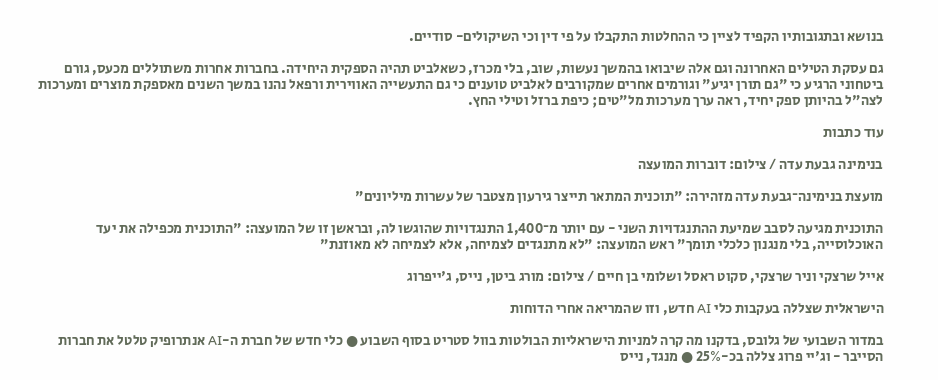בנושא ובתגובותיו הקפיד לציין כי ההחלטות התקבלו על פי דין וכי השיקולים- סודיים.

גם עסקת הטילים האחרונה וגם אלה שיבואו בהמשך נעשות, שוב, בלי מכרז, כשאלביט תהיה הספקית היחידה. בחברות אחרות משתוללים מכעס, גורם ביטחוני הרגיע כי "גם תורן יגיע" וגורמים אחרים שמקורבים לאלביט טוענים כי גם התעשייה האווירית ורפאל נהנו במשך השנים מאספקת מוצרים ומערכות לצה"ל בהיותן ספק יחיד, ראה ערך מערכות מל"טים; כיפת ברזל וטילי החץ.

עוד כתבות

בנימינה גבעת עדה / צילום: דוברות המועצה

מועצת בנימינה־גבעת עדה מזהירה: "תוכנית המתאר תייצר גירעון מצטבר של עשרות מיליונים"

התוכנית מגיעה לסבב שמיעת ההתנגדויות השני - עם יותר מ־1,400 התנגדויות שהוגשו לה, ובראשן זו של המועצה: "התוכנית מכפילה את יעד האוכלוסייה, בלי מנגנון כלכלי תומך" ראש המועצה: "לא מתנגדים לצמיחה, אלא לצמיחה לא מאוזנת"

אייל שרצקי וניר שרצקי, סקוט ראסל ושלומי בן חיים / צילום: מורג ביטן, נייס, ג'ייפרוג

הישראלית שצללה בעקבות כלי AI חדש, וזו שהמריאה אחרי הדוחות

במדור השבועי של גלובס, בדקנו מה קרה למניות הישראליות הבולטות בוול סטריט בסוף השבוע ● כלי חדש של חברת ה-AI אנתרופיק טלטל את חברות הסייבר - וג'יי פרוג צללה בכ-25% ● מנגד, נייס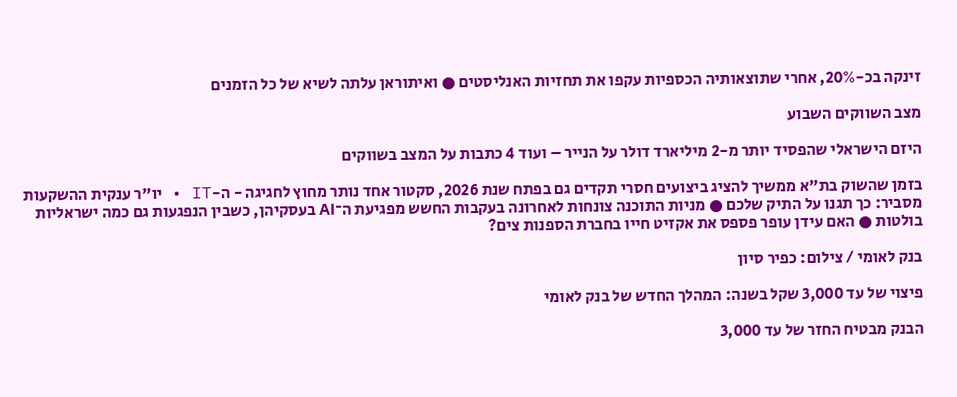זינקה בכ-20%, אחרי שתוצאותיה הכספיות עקפו את תחזיות האנליסטים ● ואיתוראן עלתה לשיא של כל הזמנים

מצב השווקים השבוע

היזם הישראלי שהפסיד יותר מ-2 מיליארד דולר על הנייר – ועוד 4 כתבות על המצב בשווקים

בזמן שהשוק בת"א ממשיך להציג ביצועים חסרי תקדים גם בפתח שנת 2026, סקטור אחד נותר מחוץ לחגיגה - ה-IT • יו"ר ענקית ההשקעות מסביר: כך תגנו על התיק שלכם ● מניות התוכנה צונחות לאחרונה בעקבות החשש מפגיעת ה־AI בעסקיהן, כשבין הנפגעות גם כמה ישראליות בולטות ● האם עידן עופר פספס את אקזיט חייו בחברת הספנות צים?

בנק לאומי / צילום: כפיר סיון

פיצוי של עד 3,000 שקל בשנה: המהלך החדש של בנק לאומי

הבנק מבטיח החזר של עד 3,000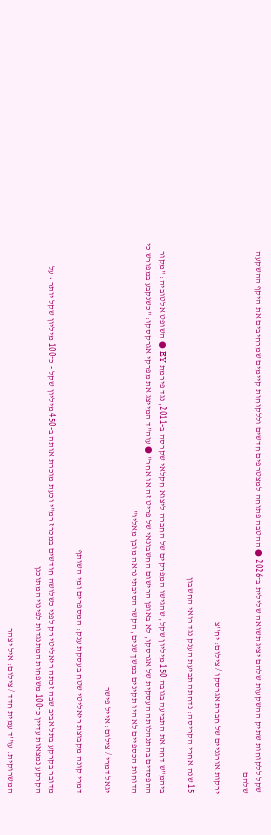שקל ללקוחות שתיק ההשקעות שלהם יציג תשואה שלילית ב־2026 ● ההטבה פתוחה למצטרפים חדשים וללקוחות קיימים שמרחיבים את היקף ההשקעה שלהם

ירקות אורגניים של חברת אגרסקו / צילום: יח''צ

15 שנה אחרי הקריסה: נדחתה תביעת הענק נגד רואי החשבון

ביהמ"ש דחה את התביעה בגובה 150 מיליון שקל, שהגישו המפרקים של החברה ליצוא חקלאי שקרסה ב-2011, נגד פירמת EY ● השופט אלטוביה: "מקור ההפסדים בהתנהלותה העסקית של אגרסקו, לא באופן הרישום החשבונאי של פריט זה או אחר" ● עוה"ד המייצג את מפרקי אגרקסקו: "כשנקבע במפורש כי הדוחות הכספיים לא היו תקינים במשך שנים, הקשר הסיבתי נראה מובן מאליו"

יגאל דמרי / צילום: אייל פישר

דמרי קונה מקבוצת ריאליטי שטח בעסקת ענק: המספרים ומי השותף

מדובר בקרקע בתל אביב שבה זכתה ריאליטי רק לפני כשלושה חודשים במכרז רמ"י וכעת מוכרת אותה ב-450 מיליון שקל - כ־100 מיליון שקל יותר • על הקרקע נמצאות עדיין כ־100 משפחות המתנגדות לפינוי המתוכנן

המשרוקית. עו''ד עמית חדד / צילום: איל יצהר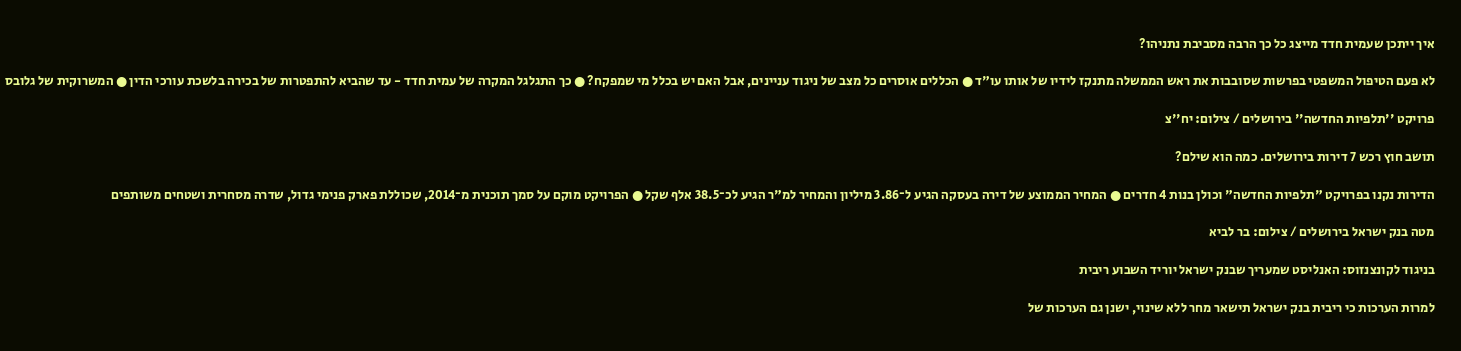איך ייתכן שעמית חדד מייצג כל כך הרבה מסביבת נתניהו?

לא פעם הטיפול המשפטי בפרשות שסובבות את ראש הממשלה מתנקז לידיו של אותו עו"ד ● הכללים אוסרים כל מצב של ניגוד עניינים, אבל האם יש בכלל מי שמפקח? ● כך התגלגל המקרה של עמית חדד - עד שהביא להתפטרות של בכירה בלשכת עורכי הדין ● המשרוקית של גלובס

פרויקט ''תלפיות החדשה'' בירושלים / צילום: יח''צ

תושב חוץ רכש 7 דירות בירושלים. כמה הוא שילם?

הדירות נקנו בפרויקט "תלפיות החדשה" וכולן בנות 4 חדרים ● המחיר הממוצע של דירה בעסקה הגיע ל־3.86 מיליון והמחיר למ"ר הגיע לכ־38.5 אלף שקל ● הפרויקט מוקם על סמך תוכנית מ־2014, שכוללת פארק פנימי גדול, שדרה מסחרית ושטחים משותפים

מטה בנק ישראל בירושלים / צילום: בר לביא

בניגוד לקונצנזוס: האנליסט שמעריך שבנק ישראל יוריד השבוע ריבית

למרות הערכות כי ריבית בנק ישראל תישאר מחר ללא שינוי, ישנן גם הערכות של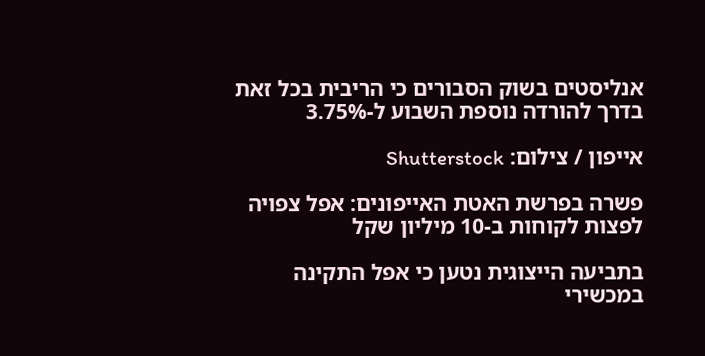אנליסטים בשוק הסבורים כי הריבית בכל זאת בדרך להורדה נוספת השבוע ל-3.75%

אייפון / צילום: Shutterstock

פשרה בפרשת האטת האייפונים: אפל צפויה לפצות לקוחות ב-10 מיליון שקל

בתביעה הייצוגית נטען כי אפל התקינה במכשירי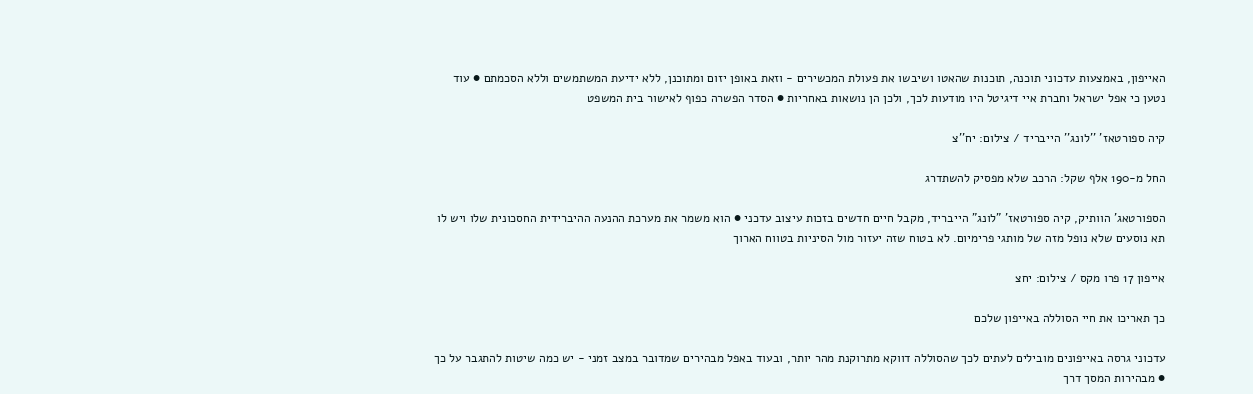האייפון, באמצעות עדכוני תוכנה, תוכנות שהאטו ושיבשו את פעולת המכשירים - וזאת באופן יזום ומתוכנן, ללא ידיעת המשתמשים וללא הסכמתם ● עוד נטען כי אפל ישראל וחברת איי דיגיטל היו מודעות לכך, ולכן הן נושאות באחריות ● הסדר הפשרה כפוף לאישור בית המשפט

קיה ספורטאז' ''לונג'' הייבריד / צילום: יח''צ

החל מ-190 אלף שקל: הרכב שלא מפסיק להשתדרג

הספורטאג' הוותיק, קיה ספורטאז' "לונג" הייבריד, מקבל חיים חדשים בזכות עיצוב עדכני ● הוא משמר את מערכת ההנעה ההיברידית החסכונית שלו ויש לו תא נוסעים שלא נופל מזה של מותגי פרימיום. לא בטוח שזה יעזור מול הסיניות בטווח הארוך

אייפון 17 פרו מקס / צילום: יחצ

כך תאריכו את חיי הסוללה באייפון שלכם

עדכוני גרסה באייפונים מובילים לעתים לכך שהסוללה דווקא מתרוקנת מהר יותר, ובעוד באפל מבהירים שמדובר במצב זמני - יש כמה שיטות להתגבר על כך ● מבהירות המסך דרך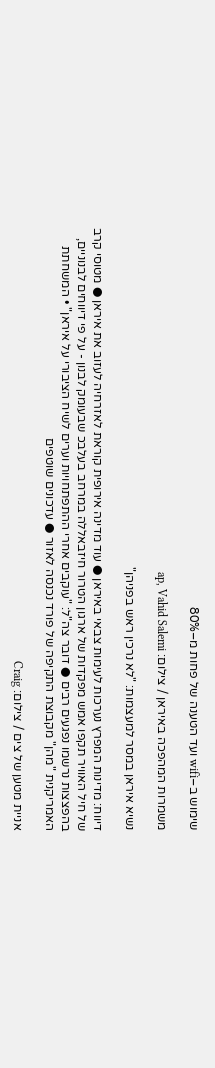שימוש ב–wifi ועד הטענה של פחות מ–80%

משמרות המהפכה באיראן / צילום: ap, Vahid Salemi

נשיא איראן במסר למעצמות: "לא נרכין ראש בפניהן"

דיווח: מדינות המפרץ נערכות לעימות צבאי באיראן ● עוד מדינה אירופית קוראת לאזרחיה לעזוב את איראן ● מטוסי קרב של חיל האוויר תקפו אמש מפקדות של ארגון הטרור חיזבאללה במרחב בעלבכ שבעומק לבנון - על פי דיווחים לבנוניים, בהפצצות נרשמו נפגעים רבים ● דובר צה"ל: "עוקבים אחרי ההתפתחויות וערים לשיח הציבורי על איראן" • המשחתת האמריקנית "מהן" מקבוצת התקיפה של פורד נכנסה לאזור ● עדכונים שוטפים

אניית מטען של צים / צילום: Craig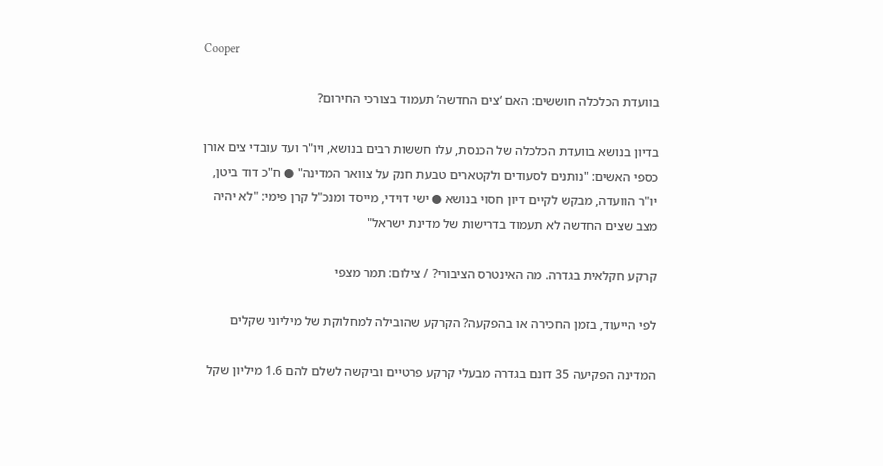Cooper

בוועדת הכלכלה חוששים: האם ‘צים החדשה’ תעמוד בצורכי החירום?

בדיון בנושא בוועדת הכלכלה של הכנסת, עלו חששות רבים בנושא, ויו"ר ועד עובדי צים אורן כספי האשים: "נותנים לסעודים ולקטארים טבעת חנק על צוואר המדינה" ● ח"כ דוד ביטן, יו"ר הוועדה, מבקש לקיים דיון חסוי בנושא ● ישי דוידי, מייסד ומנכ"ל קרן פימי: "לא יהיה מצב שצים החדשה לא תעמוד בדרישות של מדינת ישראל"

קרקע חקלאית בגדרה. מה האינטרס הציבורי? / צילום: תמר מצפי

לפי הייעוד, בזמן החכירה או בהפקעה? הקרקע שהובילה למחלוקת של מיליוני שקלים

המדינה הפקיעה 35 דונם בגדרה מבעלי קרקע פרטיים וביקשה לשלם להם 1.6 מיליון שקל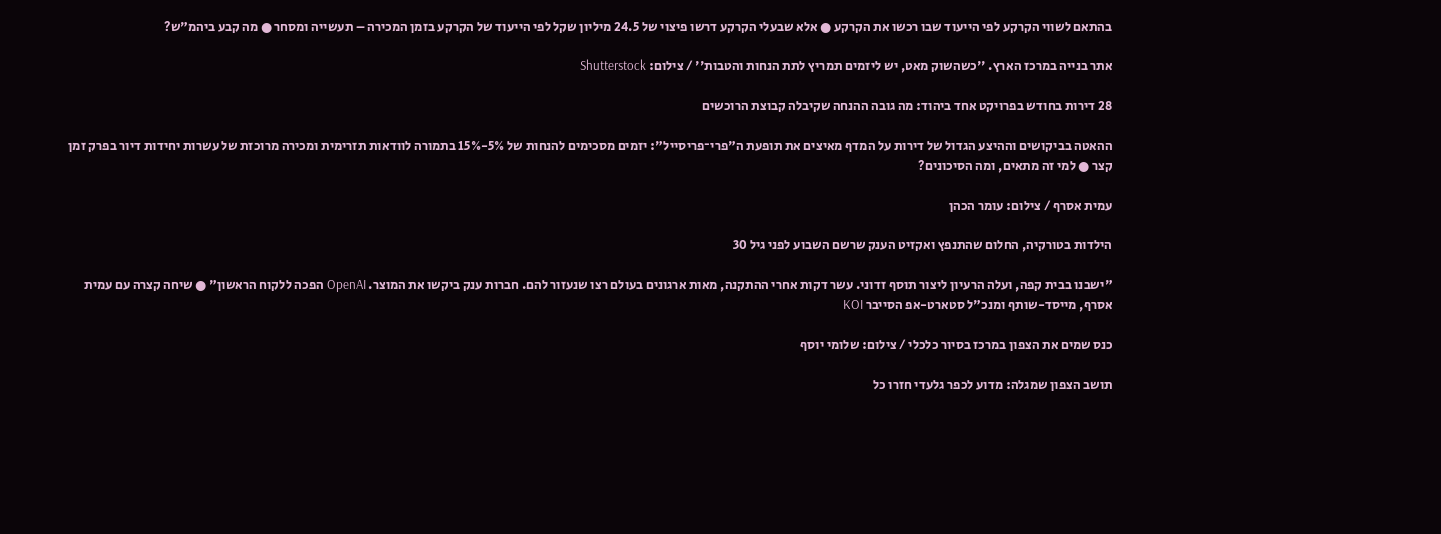בהתאם לשווי הקרקע לפי הייעוד שבו רכשו את הקרקע ● אלא שבעלי הקרקע דרשו פיצוי של 24.5 מיליון שקל לפי הייעוד של הקרקע בזמן המכירה – תעשייה ומסחר ● מה קבע ביהמ"ש?

אתר בנייה במרכז הארץ. ''כשהשוק מאט, יש ליזמים תמריץ לתת הנחות והטבות'' / צילום: Shutterstock

28 דירות בחודש בפרויקט אחד ביהוד: מה גובה ההנחה שקיבלה קבוצת הרוכשים

ההאטה בביקושים וההיצע הגדול של דירות על המדף מאיצים את תופעת ה"פרי־פריסייל": יזמים מסכימים להנחות של 5%-15% בתמורה לוודאות תזרימית ומכירה מרוכזת של עשרות יחידות דיור בפרק זמן קצר ● למי זה מתאים, ומה הסיכונים?

עמית אסרף / צילום: עומר הכהן

הילדות בטורקיה, החלום שהתנפץ ואקזיט הענק שרשם השבוע לפני גיל 30

"ישבנו בבית קפה, ועלה הרעיון ליצור תוסף זדוני. עשר דקות אחרי ההתקנה, מאות ארגונים בעולם רצו שנעזור להם. חברות ענק ביקשו את המוצר. OpenAI הפכה ללקוח הראשון" ● שיחה קצרה עם עמית אסרף, מייסד-שותף ומנכ"ל סטארט-אפ הסייבר KOI

כנס שמים את הצפון במרכז בסיור כלכלי / צילום: שלומי יוסף

תושב הצפון שמגלה: מדוע לכפר גלעדי חזרו כל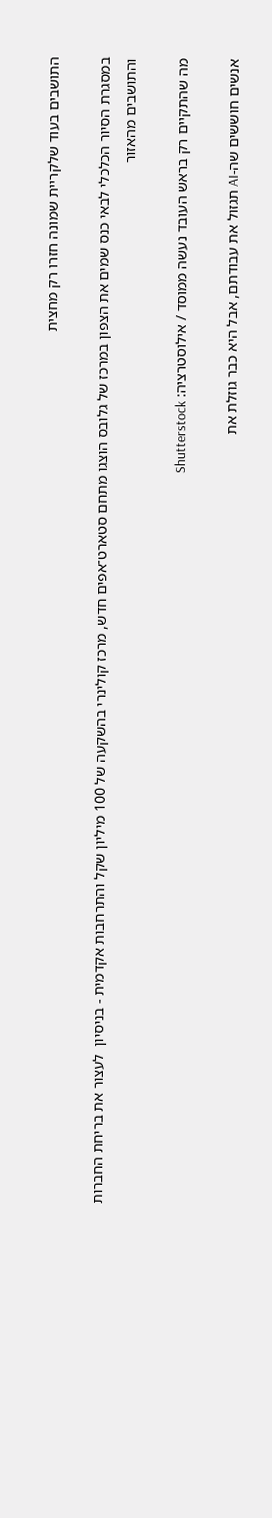התושבים בעוד שלקריית שמונה חזרו רק מחצית

במסגרת הסיור הכלכלי לבאי כנס שמים את הצפון במרכז של גלובס הוצגו מתחם סטארט־אפים חדש, מרכז קולינרי בהשקעה של 100 מיליון שקל והתרחבות אקדמית - בניסיון  לעצור את בריחת החברות והתושבים מהאזור

מה שהתקיים רק בראש העובד נעשה ממוסד / אילוסטרציה: Shutterstock

אנשים חוששים שה-AI תגזול את עבודתם, אבל היא כבר גוזלת את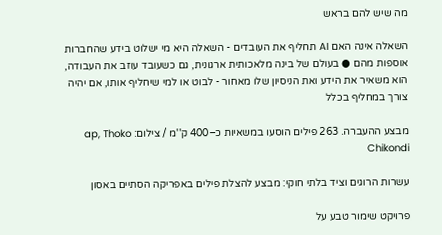מה שיש להם בראש

השאלה אינה האם AI תחליף את העובדים - השאלה היא מי ישלוט בידע שהחברות אוספות מהם ● בעולם של בינה מלאכותית ארגונית, גם כשעובד עוזב את העבודה, הוא משאיר את הידע ואת הניסיון שלו מאחור - לבוט או למי שיחליף אותו, אם יהיה צורך במחליף בכלל

מבצע ההעברה. 263 פילים הוסעו במשאיות כ–400 ק''מ / צילום: ap, Thoko Chikondi

עשרות הרוגים וציד בלתי חוקי: מבצע להצלת פילים באפריקה הסתיים באסון

פרויקט שימור טבע על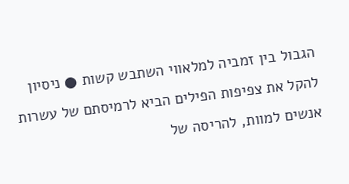הגבול בין זמביה למלאווי השתבש קשות ● ניסיון להקל את צפיפות הפילים הביא לרמיסתם של עשרות אנשים למוות, להריסה של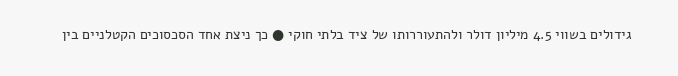גידולים בשווי 4.5 מיליון דולר ולהתעוררותו של ציד בלתי חוקי ● כך ניצת אחד הסכסוכים הקטלניים בין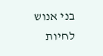בני אנוש לחיות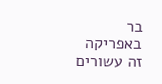בר באפריקה זה עשורים